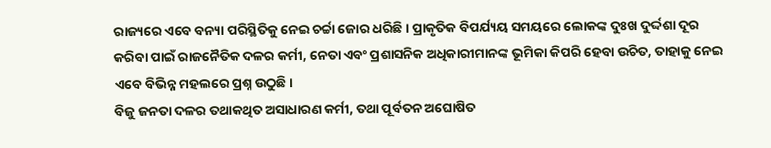ରାଜ୍ୟରେ ଏବେ ବନ୍ୟା ପରିସ୍ଥିତିକୁ ନେଇ ଚର୍ଚ୍ଚା ଜୋର ଧରିଛି। ପ୍ରାକୃତିକ ବିପର୍ଯ୍ୟୟ ସମୟରେ ଲୋକଙ୍କ ଦୁଃଖ ଦୁର୍ଦ୍ଦଶା ଦୂର କରିବା ପାଇଁ ରାଜନୈତିକ ଦଳର କର୍ମୀ, ନେତା ଏବଂ ପ୍ରଶାସନିକ ଅଧିକାରୀମାନଙ୍କ ଭୂମିକା କିପରି ହେବା ଉଚିତ, ତାହାକୁ ନେଇ ଏବେ ବିଭିନ୍ନ ମହଲରେ ପ୍ରଶ୍ନ ଉଠୁଛି।
ବିଜୁ ଜନତା ଦଳର ତଥାକଥିତ ଅସାଧାରଣ କର୍ମୀ, ତଥା ପୂର୍ବତନ ଅଘୋଷିତ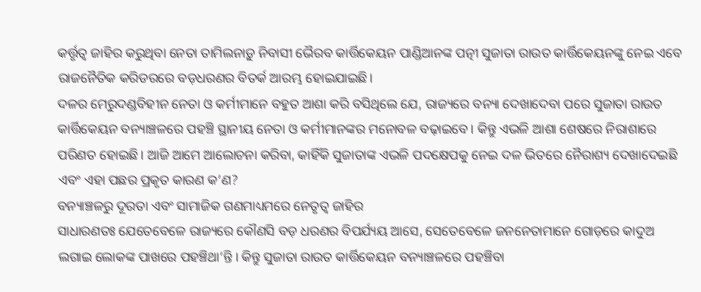କର୍ତ୍ତୃତ୍ୱ ଜାହିର କରୁଥିବା ନେତା ତାମିଲନାଡ଼ୁ ନିବାସୀ ଭୈରବ କାର୍ତ୍ତିକେୟନ ପାଣ୍ଡିଆନଙ୍କ ପତ୍ନୀ ସୁଜାତା ରାଉତ କାର୍ତ୍ତିକେୟନଙ୍କୁ ନେଇ ଏବେ ରାଜନୈତିକ କରିଡରରେ ବଡ଼ଧରଣର ବିତର୍କ ଆରମ୍ଭ ହୋଇଯାଇଛି।
ଦଳର ମେରୁଦଣ୍ଡବିହୀନ ନେତା ଓ କର୍ମୀମାନେ ବହୁତ ଆଶା କରି ବସିଥିଲେ ଯେ, ରାଜ୍ୟରେ ବନ୍ୟା ଦେଖାଦେବା ପରେ ସୁଜାତା ରାଉତ କାର୍ତ୍ତିକେୟନ ବନ୍ୟାଞ୍ଚଳରେ ପହଞ୍ଚି ସ୍ଥାନୀୟ ନେତା ଓ କର୍ମୀମାନଙ୍କର ମନୋବଳ ବଢ଼ାଇବେ। କିନ୍ତୁ ଏଭଳି ଆଶା ଶେଷରେ ନିରାଶାରେ ପରିଣତ ହୋଇଛି। ଆଜି ଆମେ ଆଲୋଚନା କରିବା, କାହିଁକି ସୁଜାତାଙ୍କ ଏଭଳି ପଦକ୍ଷେପକୁ ନେଇ ଦଳ ଭିତରେ ନୈରାଶ୍ୟ ଦେଖାଦେଇଛି ଏବଂ ଏହା ପଛର ପ୍ରକୃତ କାରଣ କ’ଣ?
ବନ୍ୟାଞ୍ଚଳରୁ ଦୂରତା ଏବଂ ସାମାଜିକ ଗଣମାଧ୍ୟମରେ ନେତୃତ୍ୱ ଜାହିର
ସାଧାରଣତଃ ଯେତେବେଳେ ରାଜ୍ୟରେ କୌଣସି ବଡ଼ ଧରଣର ବିପର୍ଯ୍ୟୟ ଆସେ, ସେତେବେଳେ ଜନନେତାମାନେ ଗୋଡ଼ରେ କାଦୁଅ ଲଗାଇ ଲୋକଙ୍କ ପାଖରେ ପହଞ୍ଚିଥା’ନ୍ତି। କିନ୍ତୁ ସୁଜାତା ରାଉତ କାର୍ତ୍ତିକେୟନ ବନ୍ୟାଞ୍ଚଳରେ ପହଞ୍ଚିବା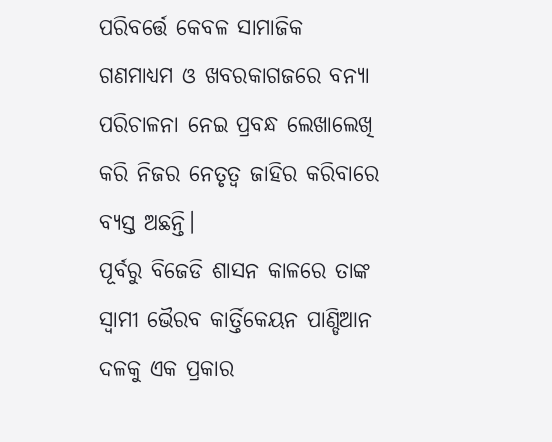ପରିବର୍ତ୍ତେ କେବଳ ସାମାଜିକ ଗଣମାଧ୍ୟମ ଓ ଖବରକାଗଜରେ ବନ୍ୟା ପରିଚାଳନା ନେଇ ପ୍ରବନ୍ଧ ଲେଖାଲେଖି କରି ନିଜର ନେତୃତ୍ୱ ଜାହିର କରିବାରେ ବ୍ୟସ୍ତ ଅଛନ୍ତି।
ପୂର୍ବରୁ ବିଜେଡି ଶାସନ କାଳରେ ତାଙ୍କ ସ୍ୱାମୀ ଭୈରବ କାର୍ତ୍ତିକେୟନ ପାଣ୍ଡିଆନ ଦଳକୁ ଏକ ପ୍ରକାର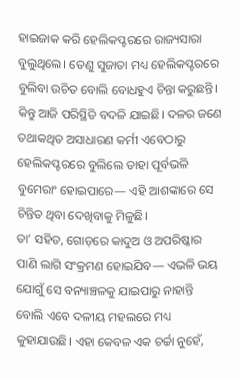ହାଇଜାକ କରି ହେଲିକପ୍ଟରରେ ରାଜ୍ୟସାରା ବୁଲୁଥିଲେ। ତେଣୁ ସୁଜାତା ମଧ୍ୟ ହେଲିକପ୍ଟରରେ ବୁଲିବା ଉଚିତ ବୋଲି ବୋଧହୁଏ ଚିନ୍ତା କରୁଛନ୍ତି। କିନ୍ତୁ ଆଜି ପରିସ୍ଥିତି ବଦଳି ଯାଇଛି। ଦଳର ଜଣେ ତଥାକଥିତ ଅସାଧାରଣ କର୍ମୀ ଏବେଠାରୁ ହେଲିକପ୍ଟରରେ ବୁଲିଲେ ତାହା ପୂର୍ବଭଳି ବୁମେରାଂ ହୋଇପାରେ— ଏହି ଆଶଙ୍କାରେ ସେ ଚିନ୍ତିତ ଥିବା ଦେଖିବାକୁ ମିଳୁଛି।
ତା’ ସହିତ, ଗୋଡ଼ରେ କାଦୁଅ ଓ ଅପରିଷ୍କାର ପାଣି ଲାଗି ସଂକ୍ରମଣ ହୋଇଯିବ— ଏଭଳି ଭୟ ଯୋଗୁଁ ସେ ବନ୍ୟାଞ୍ଚଳକୁ ଯାଇପାରୁ ନାହାନ୍ତି ବୋଲି ଏବେ ଦଳୀୟ ମହଲରେ ମଧ୍ୟ କୁହାଯାଉଛି। ଏହା କେବଳ ଏକ ଚର୍ଚ୍ଚା ନୁହେଁ,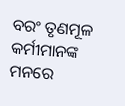ବରଂ ତୃଣମୂଳ କର୍ମୀମାନଙ୍କ ମନରେ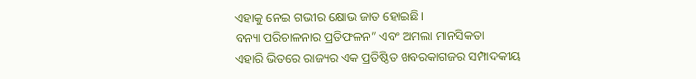ଏହାକୁ ନେଇ ଗଭୀର କ୍ଷୋଭ ଜାତ ହୋଇଛି।
ବନ୍ୟା ପରିଚାଳନାର ପ୍ରତିଫଳନ” ଏବଂ ଅମଲା ମାନସିକତା
ଏହାରି ଭିତରେ ରାଜ୍ୟର ଏକ ପ୍ରତିଷ୍ଠିତ ଖବରକାଗଜର ସମ୍ପାଦକୀୟ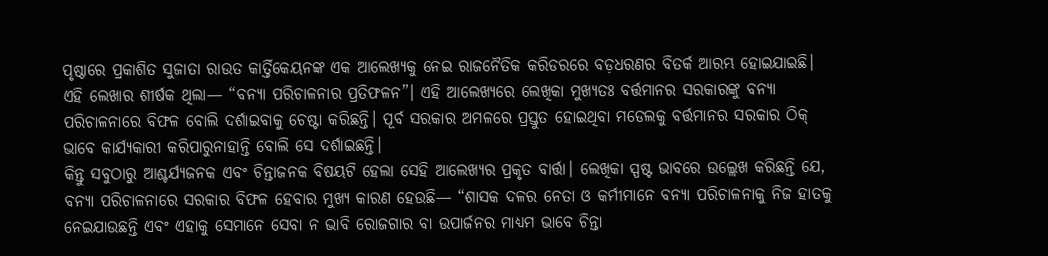ପୃଷ୍ଠାରେ ପ୍ରକାଶିତ ସୁଜାତା ରାଉତ କାର୍ତ୍ତିକେୟନଙ୍କ ଏକ ଆଲେଖ୍ୟକୁ ନେଇ ରାଜନୈତିକ କରିଡରରେ ବଡ଼ଧରଣର ବିତର୍କ ଆରମ୍ଭ ହୋଇଯାଇଛି।
ଏହି ଲେଖାର ଶୀର୍ଷକ ଥିଲା— “ବନ୍ୟା ପରିଚାଳନାର ପ୍ରତିଫଳନ”। ଏହି ଆଲେଖ୍ୟରେ ଲେଖିକା ମୁଖ୍ୟତଃ ବର୍ତ୍ତମାନର ସରକାରଙ୍କୁ ବନ୍ୟା ପରିଚାଳନାରେ ବିଫଳ ବୋଲି ଦର୍ଶାଇବାକୁ ଚେଷ୍ଟା କରିଛନ୍ତି। ପୂର୍ବ ସରକାର ଅମଳରେ ପ୍ରସ୍ତୁତ ହୋଇଥିବା ମଡେଲକୁ ବର୍ତ୍ତମାନର ସରକାର ଠିକ୍ ଭାବେ କାର୍ଯ୍ୟକାରୀ କରିପାରୁନାହାନ୍ତି ବୋଲି ସେ ଦର୍ଶାଇଛନ୍ତି।
କିନ୍ତୁ ସବୁଠାରୁ ଆଶ୍ଚର୍ଯ୍ୟଜନକ ଏବଂ ଚିନ୍ତାଜନକ ବିଷୟଟି ହେଲା ସେହି ଆଲେଖ୍ୟର ପ୍ରକୃତ ବାର୍ତ୍ତା। ଲେଖିକା ସ୍ପଷ୍ଟ ଭାବରେ ଉଲ୍ଲେଖ କରିଛନ୍ତି ଯେ, ବନ୍ୟା ପରିଚାଳନାରେ ସରକାର ବିଫଳ ହେବାର ମୁଖ୍ୟ କାରଣ ହେଉଛି— “ଶାସକ ଦଳର ନେତା ଓ କର୍ମୀମାନେ ବନ୍ୟା ପରିଚାଳନାକୁ ନିଜ ହାତକୁ ନେଇଯାଉଛନ୍ତି ଏବଂ ଏହାକୁ ସେମାନେ ସେବା ନ ଭାବି ରୋଜଗାର ବା ଉପାର୍ଜନର ମାଧ୍ୟମ ଭାବେ ଚିନ୍ତା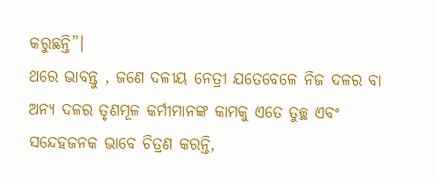କରୁଛନ୍ତି”।
ଥରେ ଭାବନ୍ତୁ , ଜଣେ ଦଳୀୟ ନେତ୍ରୀ ଯତେବେଳେ ନିଜ ଦଳର ବା ଅନ୍ୟ ଦଳର ତୃଣମୂଳ କର୍ମୀମାନଙ୍କ କାମକୁ ଏତେ ତୁଚ୍ଛ ଏବଂ ସନ୍ଦେହଜନକ ଭାବେ ଚିତ୍ରଣ କରନ୍ତି,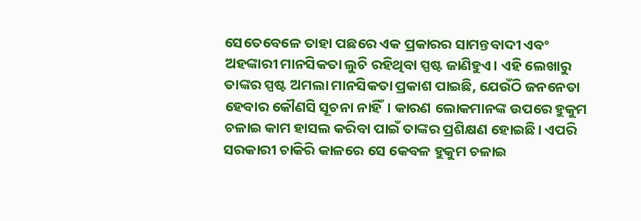ସେତେବେଳେ ତାହା ପଛରେ ଏକ ପ୍ରକାରର ସାମନ୍ତବାଦୀ ଏବଂ ଅହଙ୍କାରୀ ମାନସିକତା ଲୁଚି ରହିଥିବା ସ୍ପଷ୍ଟ ଜାଣିହୁଏ। ଏହି ଲେଖାରୁ ତାଙ୍କର ସ୍ପଷ୍ଟ ଅମଲା ମାନସିକତା ପ୍ରକାଶ ପାଇଛି, ଯେଉଁଠି ଜନନେତା ହେବାର କୌଣସି ସୂଚନା ନାହିଁ। କାରଣ ଲୋକମାନଙ୍କ ଉପରେ ହୁକୁମ ଚଳାଇ କାମ ହାସଲ କରିବା ପାଇଁ ତାଙ୍କର ପ୍ରଶିକ୍ଷଣ ହୋଇଛି। ଏପରି ସରକାରୀ ଚାକିରି କାଳରେ ସେ କେବଳ ହୁକୁମ ଚଳାଇ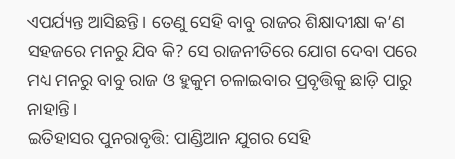ଏପର୍ଯ୍ୟନ୍ତ ଆସିଛନ୍ତି। ତେଣୁ ସେହି ବାବୁ ରାଜର ଶିକ୍ଷାଦୀକ୍ଷା କ’ଣ ସହଜରେ ମନରୁ ଯିବ କି? ସେ ରାଜନୀତିରେ ଯୋଗ ଦେବା ପରେ ମଧ୍ୟ ମନରୁ ବାବୁ ରାଜ ଓ ହୁକୁମ ଚଳାଇବାର ପ୍ରବୃତ୍ତିକୁ ଛାଡ଼ି ପାରୁ ନାହାନ୍ତି।
ଇତିହାସର ପୁନରାବୃତ୍ତି: ପାଣ୍ଡିଆନ ଯୁଗର ସେହି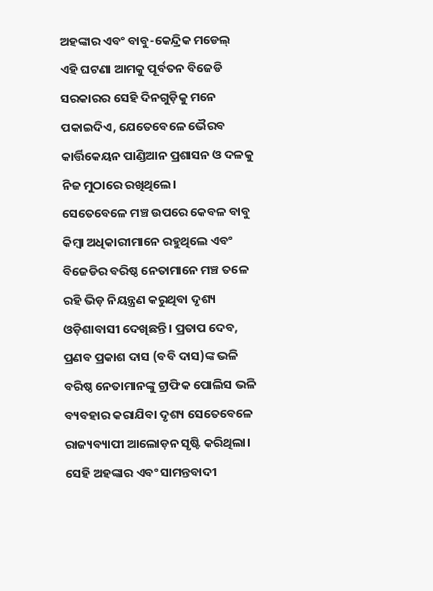ଅହଙ୍କାର ଏବଂ ବାବୁ-କେନ୍ଦ୍ରିକ ମଡେଲ୍
ଏହି ଘଟଣା ଆମକୁ ପୂର୍ବତନ ବିଜେଡି ସରକାରର ସେହି ଦିନଗୁଡ଼ିକୁ ମନେ ପକାଇଦିଏ, ଯେତେବେଳେ ଭୈରବ କାର୍ତ୍ତିକେୟନ ପାଣ୍ଡିଆନ ପ୍ରଶାସନ ଓ ଦଳକୁ ନିଜ ମୁଠାରେ ରଖିଥିଲେ।
ସେତେବେଳେ ମଞ୍ଚ ଉପରେ କେବଳ ବାବୁ କିମ୍ବା ଅଧିକାରୀମାନେ ରହୁଥିଲେ ଏବଂ ବିଜେଡିର ବରିଷ୍ଠ ନେତାମାନେ ମଞ୍ଚ ତଳେ ରହି ଭିଡ଼ ନିୟନ୍ତ୍ରଣ କରୁଥିବା ଦୃଶ୍ୟ ଓଡ଼ିଶାବାସୀ ଦେଖିଛନ୍ତି। ପ୍ରତାପ ଦେବ, ପ୍ରଣବ ପ୍ରକାଶ ଦାସ (ବବି ଦାସ)ଙ୍କ ଭଳି ବରିଷ୍ଠ ନେତାମାନଙ୍କୁ ଟ୍ରାଫିକ ପୋଲିସ ଭଳି ବ୍ୟବହାର କରାଯିବା ଦୃଶ୍ୟ ସେତେବେଳେ ରାଜ୍ୟବ୍ୟାପୀ ଆଲୋଡ଼ନ ସୃଷ୍ଟି କରିଥିଲା। ସେହି ଅହଙ୍କାର ଏବଂ ସାମନ୍ତବାଦୀ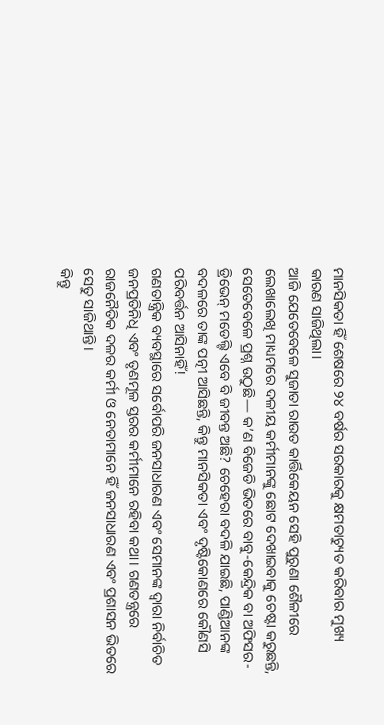ମାନସିକତା ହିଁ ଶେଷରେ ୨୪ ବର୍ଷର ସରକାରକୁ କ୍ଷମତାଚ୍ୟୁତ କରିବାର ମୁଖ୍ୟ କାରଣ ସାଜିଥିଲା।
ଆଜି ଯେତେବେଳେ ସୁଜାତା ରାଉତ କାର୍ତ୍ତିକେୟନ ସେହି ପୁରୁଣା ଶୈଳୀରେ ଲେଖାଲେଖି ମାଧ୍ୟମରେ ଦଳୀୟ କର୍ମୀମାନଙ୍କୁ ଛୋଟ ଦେଖାଇବାକୁ ଚେଷ୍ଟା କରୁଛନ୍ତି, ସେତେବେଳେ ପ୍ରଶ୍ନ ଉଠୁଛି— କ’ଣ ବିଜେଡି ଭିତରେ ବାବୁ-କେନ୍ଦ୍ରିକ ବା ଅଫିସର-ଡ୍ରିଭେନ୍ ମଡେଲ୍ଟି ଏବେ ବି ଜୀବନ୍ତ ଅଛି? ଚେହେରା ବଦଳି ଯାଇଛି, ପାଣ୍ଡିଆନଙ୍କ ବଦଳରେ ତାଙ୍କ ପତ୍ନୀ ଆସିଛନ୍ତି, କିନ୍ତୁ ମାନସିକତା ଏବଂ ଦୃଷ୍ଟିକୋଣରେ କୌଣସି ପରିବର୍ତ୍ତନ ଆସିନାହିଁ!
ଗଣତାନ୍ତ୍ରିକ ବ୍ୟବସ୍ଥାରେ ସର୍ବୋପରି ଜନସାଧାରଣ ଏବଂ ସେମାନଙ୍କ ଦ୍ୱାରା ନିର୍ବାଚିତ ଜନପ୍ରତିନିଧି ଏବଂ ତୃଣମୂଳ ସ୍ତରର କର୍ମୀମାନେ ରହିବା କଥା। ଗଣତନ୍ତ୍ରରେ ରାଜନୈତିକ ଦଳର କର୍ମୀ ଓ ନେତାମାନେ ହିଁ ଜନସାଧାରଣ ଏବଂ ପ୍ରଶାସନ ଭିତରେ ସେତୁ ସାଜିଥାନ୍ତି।
କିନ୍ତୁ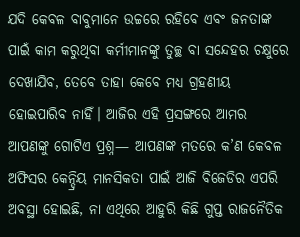ଯଦି କେବଳ ବାବୁମାନେ ଉଚ୍ଚରେ ରହିବେ ଏବଂ ଜନତାଙ୍କ ପାଇଁ କାମ କରୁଥିବା କର୍ମୀମାନଙ୍କୁ ତୁଚ୍ଛ ବା ସନ୍ଦେହର ଚକ୍ଷୁରେ ଦେଖାଯିବ, ତେବେ ତାହା କେବେ ମଧ୍ୟ ଗ୍ରହଣୀୟ ହୋଇପାରିବ ନାହିଁ। ଆଜିର ଏହି ପ୍ରସଙ୍ଗରେ ଆମର ଆପଣଙ୍କୁ ଗୋଟିଏ ପ୍ରଶ୍ନ— ଆପଣଙ୍କ ମତରେ କ’ଣ କେବଳ ଅଫିସର କେନ୍ଦ୍ରିୟ ମାନସିକତା ପାଇଁ ଆଜି ବିଜେଡିର ଏପରି ଅବସ୍ଥା ହୋଇଛି, ନା ଏଥିରେ ଆହୁରି କିଛି ଗୁପ୍ତ ରାଜନୈତିକ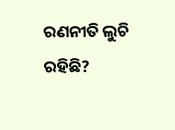ରଣନୀତି ଲୁଚି ରହିଛି?